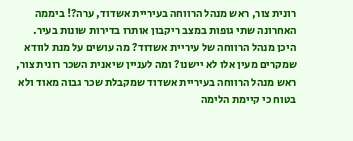רונית צור, ראש מנהל הרווחה בעיריית אשדוד, ערה?! ביממה האחרונה שתי גופות במצב ריקבון אותרו בדירות שונות בעיר. היכן מנהל הרווחה של עיריית אשדוד? מה עושים על מנת לוודא שמקרים מעין אלו לא יישנו? ומה לעניין שיאנית השכר רונית צור, ראש מנהל הרווחה בעיריית אשדוד שמקבלת שכר גבוה מאוד ולא בטוח כי קיימת הלימה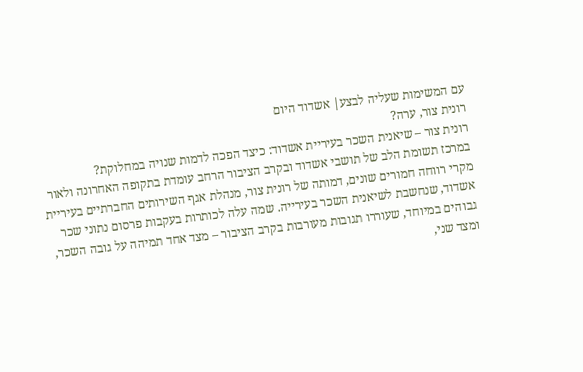עם המשימות שעליה לבצע| אשדוד היום
רונית צור, ערה?
רונית צור – שיאנית השכר בעיריית אשדוד: כיצד הפכה לדמות שנויה במחלוקת?
במרכז תשומת הלב של תושבי אשדוד ובקרב הציבור הרחב עומדת בתקופה האחרונה ולאור מקרי רווחה חמורים שונים, דמותה של רונית צור, מנהלת אגף השירותים החברתיים בעיריית אשדוד, שנחשבת לשיאנית השכר בעירייה. שמה עלה לכותרות בעקבות פרסום נתוני שכר גבוהים במיוחד, שעוררו תגובות מעורבות בקרב הציבור – מצד אחד תמיהה על גובה השכר, ומצד שני,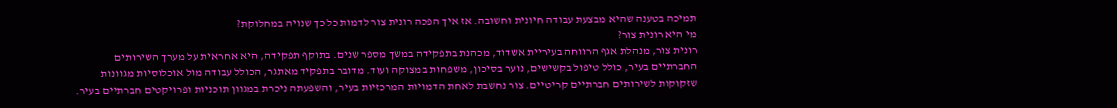תמיכה בטענה שהיא מבצעת עבודה חיונית וחשובה. אז איך הפכה רונית צור לדמות כל כך שנויה במחלוקת?
מי היא רונית צור?
רונית צור, מנהלת אגף הרווחה בעיריית אשדוד, מכהנת בתפקידה במשך מספר שנים. בתוקף תפקידה, היא אחראית על מערך השירותים החברתיים בעיר, כולל טיפול בקשישים, נוער בסיכון, משפחות במצוקה ועוד. מדובר בתפקיד מאתגר, הכולל עבודה מול אוכלוסיות מגוונות שזקוקות לשירותים חברתיים קריטיים. צור נחשבת לאחת הדמויות המרכזיות בעיר, והשפעתה ניכרת במגוון תוכניות ופרויקטים חברתיים בעיר.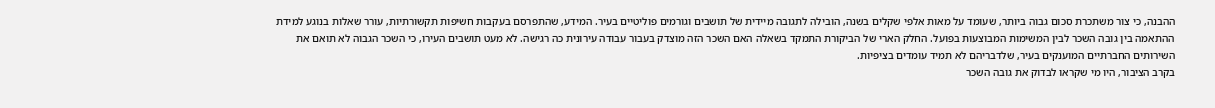ההבנה, כי צור משתכרת סכום גבוה ביותר, שעומד על מאות אלפי שקלים בשנה, הובילה לתגובה מיידית של תושבים וגורמים פוליטיים בעיר. המידע, שהתפרסם בעקבות חשיפות תקשורתיות, עורר שאלות בנוגע למידת ההתאמה בין גובה השכר לבין המשימות המבוצעות בפועל. החלק הארי של הביקורת התמקד בשאלה האם השכר הזה מוצדק בעבור עבודה עירונית כה רגישה. לא מעט תושבים העירו, כי השכר הגבוה לא תואם את השירותים החברתיים המוענקים בעיר, שלדבריהם לא תמיד עומדים בציפיות.
בקרב הציבור, היו מי שקראו לבדוק את גובה השכר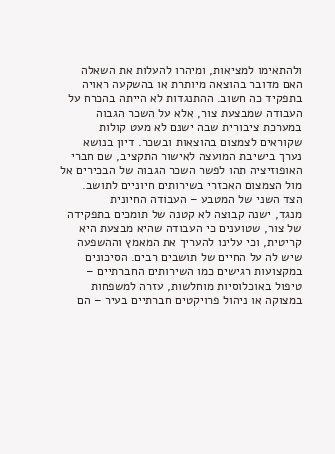ולהתאימו למציאות, ומיהרו להעלות את השאלה האם מדובר בהוצאה מיותרת או בהשקעה ראויה בתפקיד כה חשוב. ההתנגדות לא הייתה בהכרח על העבודה שמבצעת צור, אלא על השכר הגבוה במערכת ציבורית שבה ישנם לא מעט קולות שקוראים לצמצום בהוצאות ובשכר. דיון בנושא נערך בישיבת המועצה לאישור התקציב, שם חברי האופוזיציה תהו לפשר השכר הגבוה של הבכירים אל מול הצמצום האכזרי בשירותים חיוניים לתושב.
הצד השני של המטבע – העבודה החיונית
מנגד, ישנה קבוצה לא קטנה של תומכים בתפקידה של צור, שטוענים כי העבודה שהיא מבצעת היא קריטית, וכי עלינו להעריך את המאמץ וההשפעה שיש לה על החיים של תושבים רבים. הסיכונים במקצועות רגישים כמו השירותים החברתיים – טיפול באוכלוסיות מוחלשות, עזרה למשפחות במצוקה או ניהול פרויקטים חברתיים בעיר – הם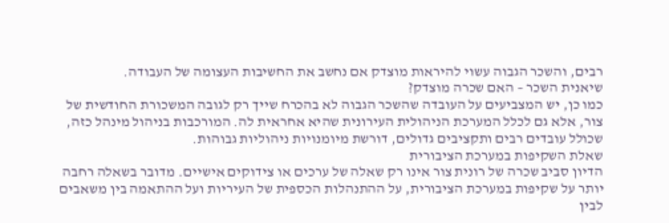רבים, והשכר הגבוה עשוי להיראות מוצדק אם נחשב את החשיבות העצומה של העבודה.
שיאנית השכר – האם שכרה מוצדק?
כמו כן, יש המצביעים על העובדה שהשכר הגבוה לא בהכרח שייך רק לגובה המשכורת החודשית של צור, אלא גם לכלל המערכת הניהולית העירונית שהיא אחראית לה. המורכבות בניהול מינהל כזה, שכולל עובדים רבים ותקציבים גדולים, דורשת מיומנויות ניהוליות גבוהות.
שאלת השקיפות במערכת הציבורית
הדיון סביב שכרה של רונית צור אינו רק שאלה של ערכים או צידוקים אישיים. מדובר בשאלה רחבה יותר על שקיפות במערכת הציבורית, על ההתנהלות הכספית של העיריות ועל ההתאמה בין משאבים לבין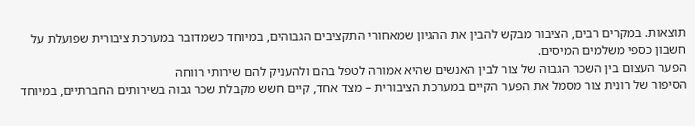תוצאות. במקרים רבים, הציבור מבקש להבין את ההגיון שמאחורי התקציבים הגבוהים, במיוחד כשמדובר במערכת ציבורית שפועלת על חשבון כספי משלמים המיסים.
הפער העצום בין השכר הגבוה של צור לבין האנשים שהיא אמורה לטפל בהם ולהעניק להם שירותי רווחה
הסיפור של רונית צור מסמל את הפער הקיים במערכת הציבורית – מצד אחד, קיים חשש מקבלת שכר גבוה בשירותים החברתיים, במיוחד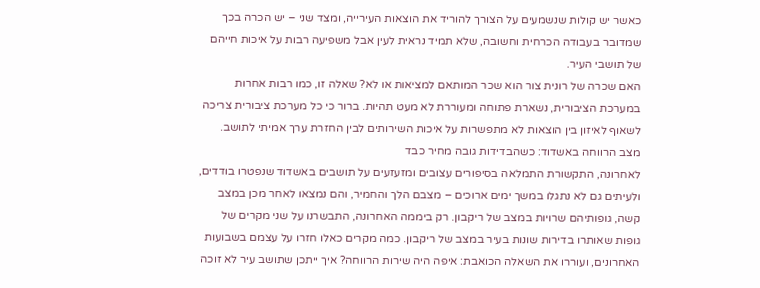כאשר יש קולות שנשמעים על הצורך להוריד את הוצאות העירייה, ומצד שני – יש הכרה בכך שמדובר בעבודה הכרחית וחשובה, שלא תמיד נראית לעין אבל משפיעה רבות על איכות חייהם של תושבי העיר.
האם שכרה של רונית צור הוא שכר המותאם למציאות או לא? שאלה זו, כמו רבות אחרות במערכת הציבורית, נשארת פתוחה ומעוררת לא מעט תהיות. ברור כי כל מערכת ציבורית צריכה לשאוף לאיזון בין הוצאות לא מתפשרות על איכות השירותים לבין החזרת ערך אמיתי לתושב.
מצב הרווחה באשדוד: כשהבדידות גובה מחיר כבד
לאחרונה, התקשורת התמלאה בסיפורים עצובים ומזעזעים על תושבים באשדוד שנפטרו בודדים, ולעיתים גם לא נתגלו במשך ימים ארוכים – מצבם הלך והחמיר, והם נמצאו לאחר מכן במצב קשה, גופותיהם שרויות במצב של ריקבון. רק ביממה האחרונה, התבשרנו על שני מקרים של גופות שאותרו בדירות שונות בעיר במצב של ריקבון. כמה מקרים כאלו חזרו על עצמם בשבועות האחרונים, ועוררו את השאלה הכואבת: איפה היה שירות הרווחה? איך ייתכן שתושב עיר לא זוכה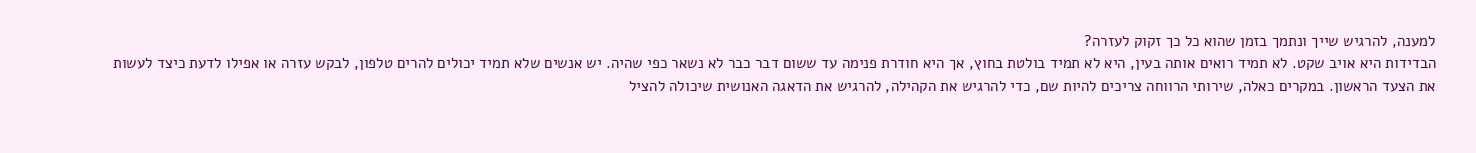למענה, להרגיש שייך ונתמך בזמן שהוא כל כך זקוק לעזרה?
הבדידות היא אויב שקט. לא תמיד רואים אותה בעין, היא לא תמיד בולטת בחוץ, אך היא חודרת פנימה עד ששום דבר כבר לא נשאר כפי שהיה. יש אנשים שלא תמיד יכולים להרים טלפון, לבקש עזרה או אפילו לדעת כיצד לעשות את הצעד הראשון. במקרים כאלה, שירותי הרווחה צריכים להיות שם, כדי להרגיש את הקהילה, להרגיש את הדאגה האנושית שיכולה להציל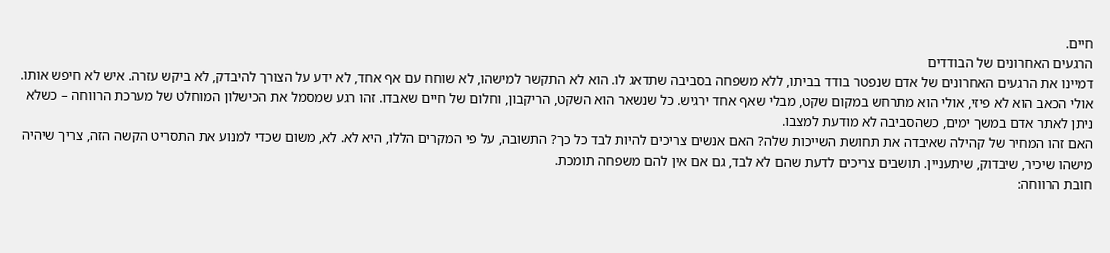חיים.
הרגעים האחרונים של הבודדים
דמיינו את הרגעים האחרונים של אדם שנפטר בודד בביתו, ללא משפחה בסביבה שתדאג לו. הוא לא התקשר למישהו, לא שוחח עם אף אחד, לא ידע על הצורך להיבדק, לא ביקש עזרה. איש לא חיפש אותו. אולי הכאב הוא לא פיזי, אולי הוא מתרחש במקום שקט, מבלי שאף אחד ירגיש. כל שנשאר הוא השקט, הריקבון, וחלום של חיים שאבדו. זהו רגע שמסמל את הכישלון המוחלט של מערכת הרווחה – כשלא ניתן לאתר אדם במשך ימים, כשהסביבה לא מודעת למצבו.
האם זהו המחיר של קהילה שאיבדה את תחושת השייכות שלה? האם אנשים צריכים להיות לבד כל כך? התשובה, על פי המקרים הללו, היא לא. לא, משום שכדי למנוע את התסריט הקשה הזה, צריך שיהיה מישהו שיכיר, שיבדוק, שיתעניין. תושבים צריכים לדעת שהם לא לבד, גם אם אין להם משפחה תומכת.
חובת הרווחה: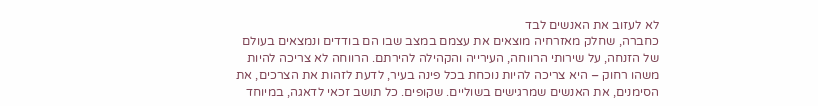לא לעזוב את האנשים לבד
כחברה, שחלק מאזרחיה מוצאים את עצמם במצב שבו הם בודדים ונמצאים בעולם של הזנחה, על שירותי הרווחה, העירייה והקהילה להירתם. הרווחה לא צריכה להיות משהו רחוק – היא צריכה להיות נוכחת בכל פינה בעיר, לדעת לזהות את הצרכים, את הסימנים, את האנשים שמרגישים בשוליים. שקופים. כל תושב זכאי לדאגה, במיוחד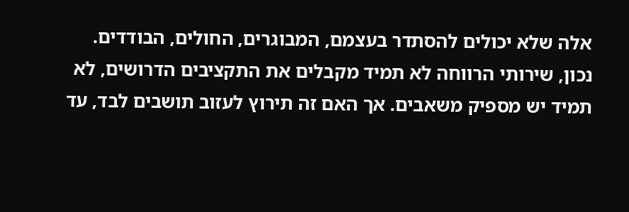אלה שלא יכולים להסתדר בעצמם, המבוגרים, החולים, הבודדים.
נכון, שירותי הרווחה לא תמיד מקבלים את התקציבים הדרושים, לא תמיד יש מספיק משאבים. אך האם זה תירוץ לעזוב תושבים לבד, עד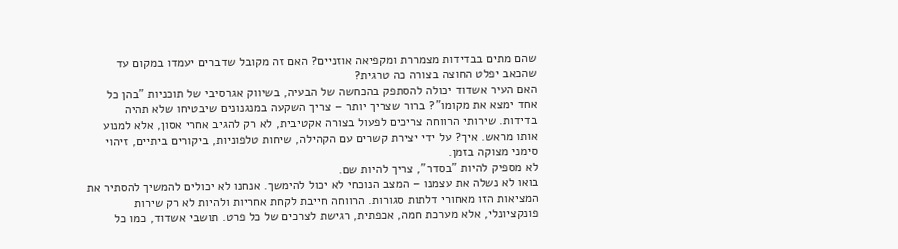שהם מתים בבדידות מצמררת ומקפיאה אוזניים? האם זה מקובל שדברים יעמדו במקום עד שהכאב יפלט החוצה בצורה כה טרגית?
האם העיר אשדוד יכולה להסתפק בהכחשה של הבעיה, בשיווק אגרסיבי של תוכניות "בהן כל אחד ימצא את מקומו"? ברור שצריך יותר – צריך השקעה במנגנונים שיבטיחו שלא תהיה בדידות. שירותי הרווחה צריכים לפעול בצורה אקטיבית, לא רק להגיב אחרי אסון, אלא למנוע אותו מראש. איך? על ידי יצירת קשרים עם הקהילה, שיחות טלפוניות, ביקורים ביתיים, זיהוי סימני מצוקה בזמן.
לא מספיק להיות "בסדר", צריך להיות שם.
בואו לא נשלה את עצמנו – המצב הנוכחי לא יכול להימשך. אנחנו לא יכולים להמשיך להסתיר את המציאות הזו מאחורי דלתות סגורות. הרווחה חייבת לקחת אחריות ולהיות לא רק שירות פונקציונלי, אלא מערכת חמה, אכפתית, רגישת לצרכים של כל פרט. תושבי אשדוד, כמו כל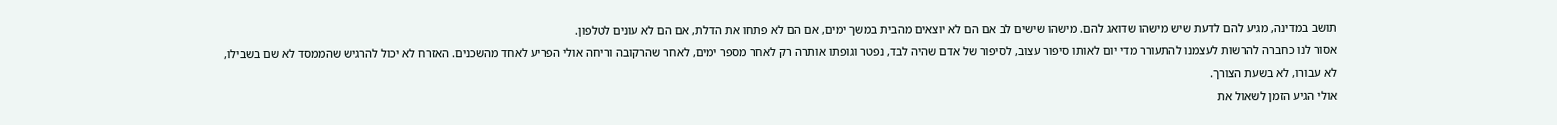תושב במדינה, מגיע להם לדעת שיש מישהו שדואג להם. מישהו שישים לב אם הם לא יוצאים מהבית במשך ימים, אם הם לא פתחו את הדלת, אם הם לא עונים לטלפון.
אסור לנו כחברה להרשות לעצמנו להתעורר מדי יום לאותו סיפור עצוב, לסיפור של אדם שהיה לבד, נפטר וגופתו אותרה רק לאחר מספר ימים, לאחר שהרקובה וריחה אולי הפריע לאחד מהשכנים. האזרח לא יכול להרגיש שהממסד לא שם בשבילו, לא עבורו, לא בשעת הצורך.
אולי הגיע הזמן לשאול את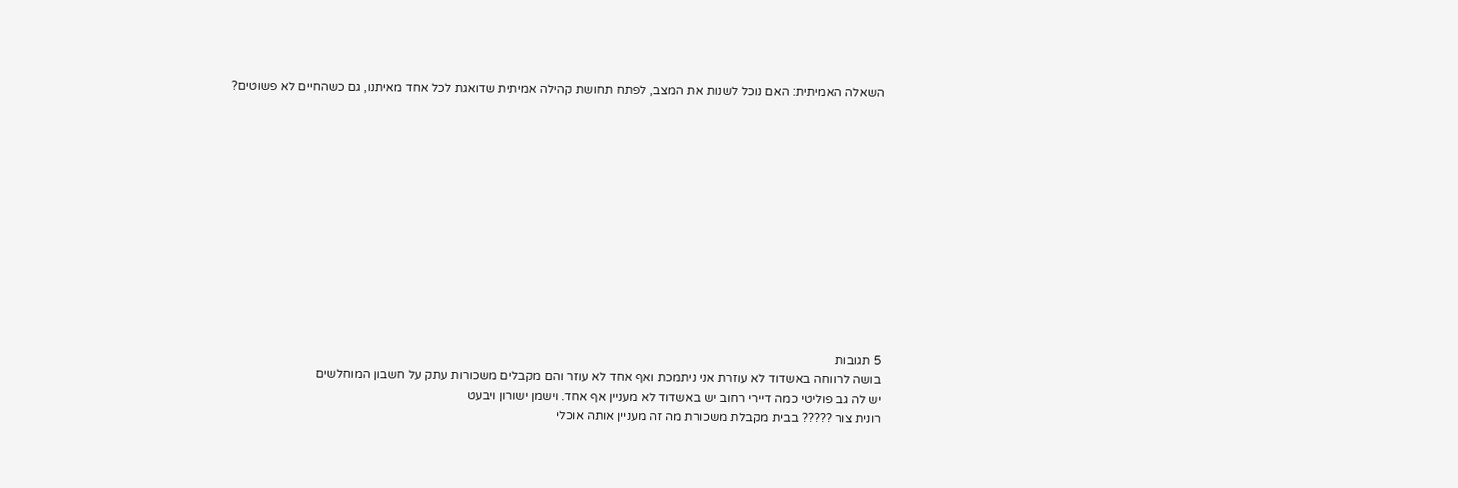השאלה האמיתית: האם נוכל לשנות את המצב, לפתח תחושת קהילה אמיתית שדואגת לכל אחד מאיתנו, גם כשהחיים לא פשוטים?













5 תגובות
בושה לרווחה באשדוד לא עוזרת אני ניתמכת ואף אחד לא עוזר והם מקבלים משכורות עתק על חשבון המוחלשים
יש לה גב פוליטי כמה דיירי רחוב יש באשדוד לא מעניין אף אחד. וישמן ישורון ויבעט
רונית צור ????? בבית מקבלת משכורת מה זה מעניין אותה אוכלי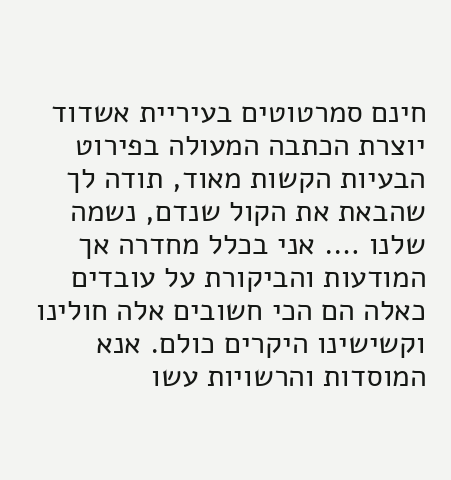חינם סמרטוטים בעיריית אשדוד
יוצרת הכתבה המעולה בפירוט הבעיות הקשות מאוד, תודה לך שהבאת את הקול שנדם, נשמה שלנו …. אני בכלל מחדרה אך המודעות והביקורת על עובדים כאלה הם הכי חשובים אלה חולינו וקשישינו היקרים כולם. אנא המוסדות והרשויות עשו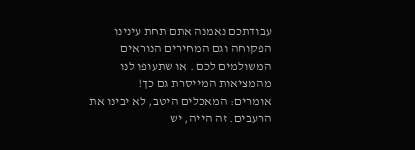עבודתכם נאמנה אתם תחת עינינו הפקוחה וגם המחירים הנוראים המשולמים לכם . או שתעופו לנו מהמציאות המייסרת גם כך!
אומרים: המאכלים היטב, לא יבינו את הרעבים. זה הייה, יש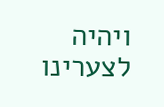ויהיה לצערינו